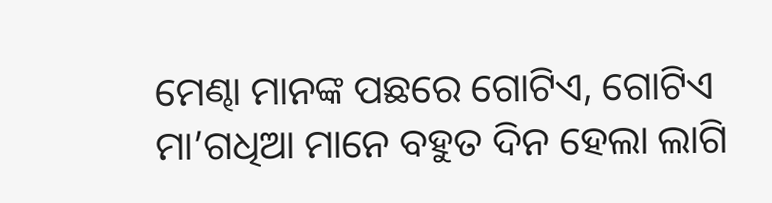ମେଣ୍ଢା ମାନଙ୍କ ପଛରେ ଗୋଟିଏ, ଗୋଟିଏ ମା’ଗଧିଆ ମାନେ ବହୁତ ଦିନ ହେଲା ଲାଗି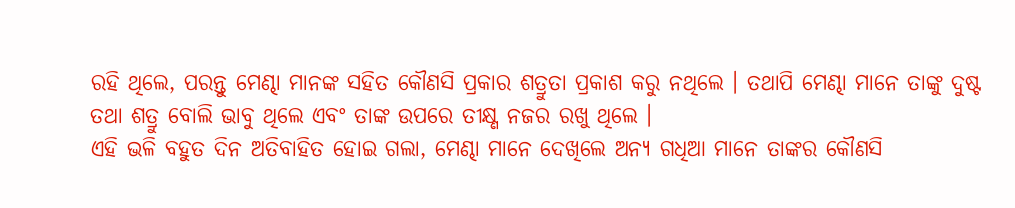ରହି ଥିଲେ, ପରନ୍ତୁ ମେଣ୍ଢା ମାନଙ୍କ ସହିତ କୌଣସି ପ୍ରକାର ଶତ୍ରୁତା ପ୍ରକାଶ କରୁ ନଥିଲେ । ତଥାପି ମେଣ୍ଢା ମାନେ ତାଙ୍କୁ ଦୁଷ୍ଟ ତଥା ଶତ୍ରୁ ବୋଲି ଭାବୁ ଥିଲେ ଏବଂ ତାଙ୍କ ଉପରେ ତୀକ୍ଷ୍ଣ ନଜର ରଖୁ ଥିଲେ ।
ଏହି ଭଳି ବହୁତ ଦିନ ଅତିବାହିତ ହୋଇ ଗଲା, ମେଣ୍ଢା ମାନେ ଦେଖିଲେ ଅନ୍ୟ ଗଧିଆ ମାନେ ତାଙ୍କର କୌଣସି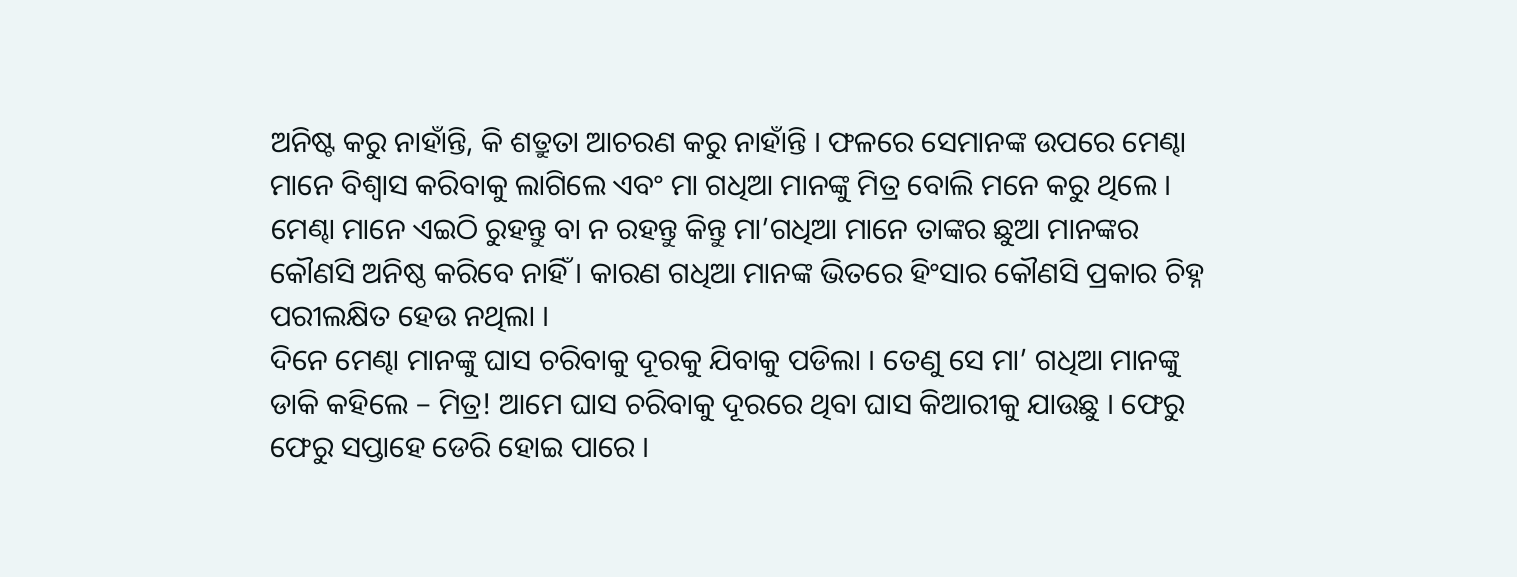ଅନିଷ୍ଟ କରୁ ନାହାଁନ୍ତି, କି ଶତ୍ରୁତା ଆଚରଣ କରୁ ନାହାଁନ୍ତି । ଫଳରେ ସେମାନଙ୍କ ଉପରେ ମେଣ୍ଢା ମାନେ ବିଶ୍ୱାସ କରିବାକୁ ଲାଗିଲେ ଏବଂ ମା ଗଧିଆ ମାନଙ୍କୁ ମିତ୍ର ବୋଲି ମନେ କରୁ ଥିଲେ । ମେଣ୍ଢା ମାନେ ଏଇଠି ରୁହନ୍ତୁ ବା ନ ରହନ୍ତୁ କିନ୍ତୁ ମା’ଗଧିଆ ମାନେ ତାଙ୍କର ଛୁଆ ମାନଙ୍କର କୌଣସି ଅନିଷ୍ଠ କରିବେ ନାହିଁ । କାରଣ ଗଧିଆ ମାନଙ୍କ ଭିତରେ ହିଂସାର କୌଣସି ପ୍ରକାର ଚିହ୍ନ ପରୀଲକ୍ଷିତ ହେଉ ନଥିଲା ।
ଦିନେ ମେଣ୍ଢା ମାନଙ୍କୁ ଘାସ ଚରିବାକୁ ଦୂରକୁ ଯିବାକୁ ପଡିଲା । ତେଣୁ ସେ ମା’ ଗଧିଆ ମାନଙ୍କୁ ଡାକି କହିଲେ – ମିତ୍ର! ଆମେ ଘାସ ଚରିବାକୁ ଦୂରରେ ଥିବା ଘାସ କିଆରୀକୁ ଯାଉଛୁ । ଫେରୁ ଫେରୁ ସପ୍ତାହେ ଡେରି ହୋଇ ପାରେ ।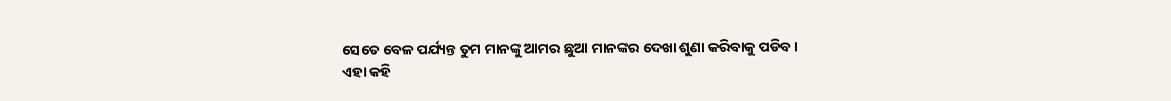ସେତେ ବେଳ ପର୍ଯ୍ୟନ୍ତ ତୁମ ମାନଙ୍କୁ ଆମର ଛୁଆ ମାନଙ୍କର ଦେଖା ଶୁଣା କରିବାକୁ ପଡିବ ।
ଏହା କହି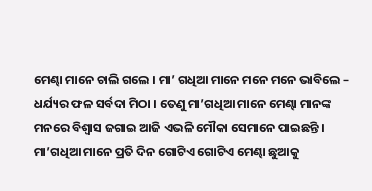ମେଣ୍ଢା ମାନେ ଚାଲି ଗଲେ । ମା’ ଗଧିଆ ମାନେ ମନେ ମନେ ଭାବିଲେ – ଧର୍ଯ୍ୟର ଫଳ ସର୍ବଦା ମିଠା । ତେଣୁ ମା’ଗଧିଆ ମାନେ ମେଣ୍ଢା ମାନଙ୍କ ମନରେ ବିଶ୍ୱାସ ଜଗାଇ ଆଜି ଏଭଳି ମୌକା ସେମାନେ ପାଇଛନ୍ତି । ମା’ଗଧିଆ ମାନେ ପ୍ରତି ଦିନ ଗୋଟିଏ ଗୋଟିଏ ମେଣ୍ଢା ଛୁଆକୁ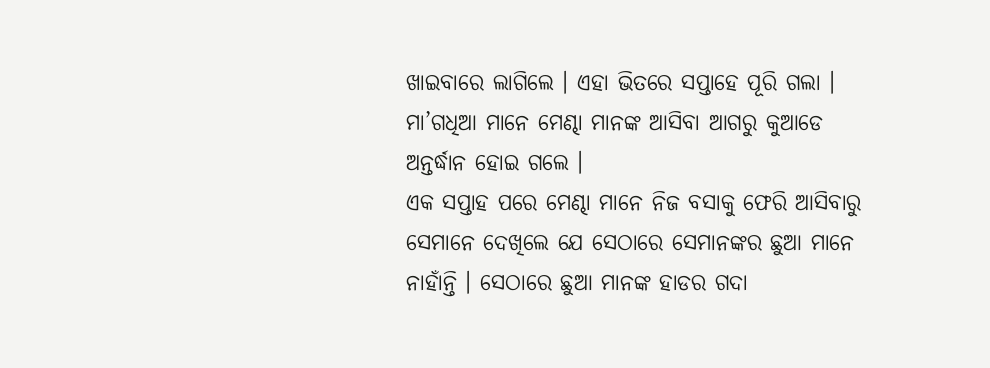ଖାଇବାରେ ଲାଗିଲେ । ଏହା ଭିତରେ ସପ୍ତାହେ ପୂରି ଗଲା । ମା’ଗଧିଆ ମାନେ ମେଣ୍ଢା ମାନଙ୍କ ଆସିବା ଆଗରୁ କୁଆଡେ ଅନ୍ତର୍ଦ୍ଧାନ ହୋଇ ଗଲେ ।
ଏକ ସପ୍ତାହ ପରେ ମେଣ୍ଢା ମାନେ ନିଜ ବସାକୁ ଫେରି ଆସିବାରୁ ସେମାନେ ଦେଖିଲେ ଯେ ସେଠାରେ ସେମାନଙ୍କର ଛୁଆ ମାନେ ନାହାଁନ୍ତି । ସେଠାରେ ଛୁଆ ମାନଙ୍କ ହାଡର ଗଦା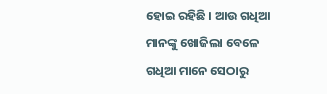ହୋଇ ରହିଛି । ଆଉ ଗଧିଆ ମାନଙ୍କୁ ଖୋଜିଲା ବେଳେ ଗଧିଆ ମାନେ ସେଠାରୁ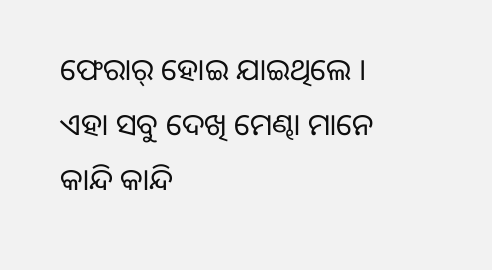ଫେରାର୍ ହୋଇ ଯାଇଥିଲେ । ଏହା ସବୁ ଦେଖି ମେଣ୍ଢା ମାନେ କାନ୍ଦି କାନ୍ଦି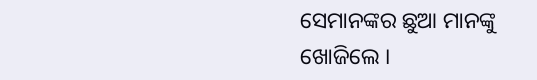ସେମାନଙ୍କର ଛୁଆ ମାନଙ୍କୁ ଖୋଜିଲେ ।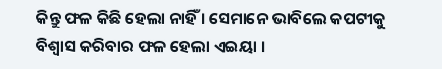କିନ୍ତୁ ଫଳ କିଛି ହେଲା ନାହିଁ । ସେମାନେ ଭାବିଲେ କପଟୀକୁ ବିଶ୍ୱାସ କରିବାର ଫଳ ହେଲା ଏଇୟା ।